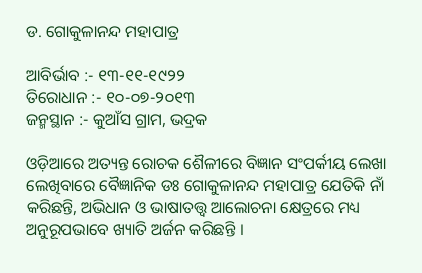ଡ. ଗୋକୁଳାନନ୍ଦ ମହାପାତ୍ର

ଆବିର୍ଭାବ :- ୧୩-୧୧-୧୯୨୨
ତିରୋଧାନ :- ୧୦-୦୭-୨୦୧୩
ଜନ୍ମସ୍ଥାନ :- କୁଆଁସ ଗ୍ରାମ, ଭଦ୍ରକ

ଓଡ଼ିଆରେ ଅତ୍ୟନ୍ତ ରୋଚକ ଶୈଳୀରେ ବିଜ୍ଞାନ ସଂପର୍କୀୟ ଲେଖା ଲେଖିବାରେ ବୈଜ୍ଞାନିକ ଡଃ ଗୋକୁଳାନନ୍ଦ ମହାପାତ୍ର ଯେତିକି ନାଁ କରିଛନ୍ତି, ଅଭିଧାନ ଓ ଭାଷାତତ୍ତ୍ୱ ଆଲୋଚନା କ୍ଷେତ୍ରରେ ମଧ୍ୟ ଅନୁରୂପଭାବେ ଖ୍ୟାତି ଅର୍ଜନ କରିଛନ୍ତି ।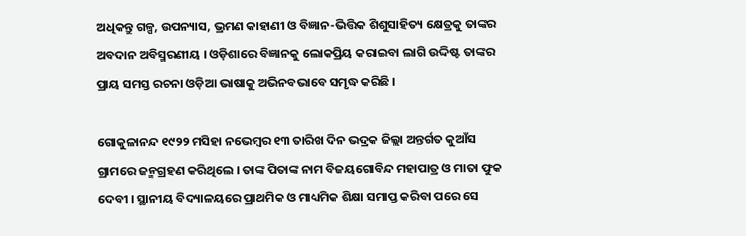ଅଧିକନ୍ତୁ ଗଳ୍ପ, ଉପନ୍ୟାସ, ଭ୍ରମଣ କାହାଣୀ ଓ ବିଜ୍ଞାନ-ଭିତ୍ତିକ ଶିଶୁସାହିତ୍ୟ କ୍ଷେତ୍ରକୁ ତାଙ୍କର ଅବଦାନ ଅବିସ୍ମରଣୀୟ । ଓଡ଼ିଶାରେ ବିଜ୍ଞାନକୁ ଲୋକପ୍ରିୟ କରାଇବା ଲାଗି ଉଦ୍ଦିଷ୍ଟ ତାଙ୍କର ପ୍ରାୟ ସମସ୍ତ ରଚନା ଓଡ଼ିଆ ଭାଷାକୁ ଅଭିନବଭାବେ ସମୃଦ୍ଧ କରିଛି ।

ଗୋକୁଳାନନ୍ଦ ୧୯୨୨ ମସିହା ନଭେମ୍ବର ୧୩ ତାରିଖ ଦିନ ଭଦ୍ରକ ଜିଲ୍ଲା ଅନ୍ତର୍ଗତ କୁଆଁସ ଗ୍ରାମରେ ଜନ୍ମଗ୍ରହଣ କରିଥିଲେ । ତାଙ୍କ ପିତାଙ୍କ ନାମ ବିଜୟଗୋବିନ୍ଦ ମହାପାତ୍ର ଓ ମାତା ଫୁକ ଦେବୀ । ସ୍ଥାନୀୟ ବିଦ୍ୟାଳୟରେ ପ୍ରାଥମିକ ଓ ମାଧ୍ୟମିକ ଶିକ୍ଷା ସମାପ୍ତ କରିବା ପରେ ସେ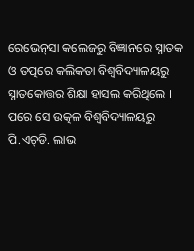ରେଭେନ୍‌ସା କଲେଜରୁ ବିଜ୍ଞାନରେ ସ୍ନାତକ ଓ ତତ୍ପରେ କଲିକତା ବିଶ୍ୱବିଦ୍ୟାଳୟରୁ ସ୍ନାତକୋତ୍ତର ଶିକ୍ଷା ହାସଲ କରିଥିଲେ । ପରେ ସେ ଉତ୍କଳ ବିଶ୍ୱବିଦ୍ୟାଳୟରୁ ପି.ଏଚ୍‍ଡି. ଲାଭ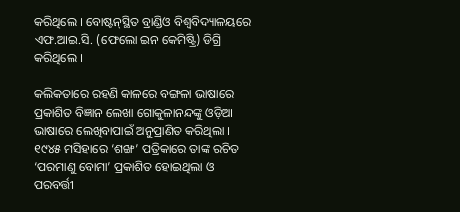କରିଥିଲେ । ବୋଷ୍ଟନ୍‍ସ୍ଥିତ ବ୍ରାଣ୍ଡିଓ ବିଶ୍ୱବିଦ୍ୟାଳୟରେ ଏଫ.ଆଇ.ସି. (ଫେଲୋ ଇନ କେମିଷ୍ଟ୍ରି) ଡିଗ୍ରି କରିଥିଲେ ।

କଲିକତାରେ ରହଣି କାଳରେ ବଙ୍ଗଳା ଭାଷାରେ ପ୍ରକାଶିତ ବିଜ୍ଞାନ ଲେଖା ଗୋକୁଳାନନ୍ଦଙ୍କୁ ଓଡ଼ିଆ ଭାଷାରେ ଲେଖିବାପାଇଁ ଅନୁପ୍ରାଣିତ କରିଥିଲା । ୧୯୪୫ ମସିହାରେ ‘ଶଙ୍ଖ’ ପତ୍ରିକାରେ ତାଙ୍କ ରଚିତ ‘ପରମାଣୁ ବୋମା’ ପ୍ରକାଶିତ ହୋଇଥିଲା ଓ ପରବର୍ତ୍ତୀ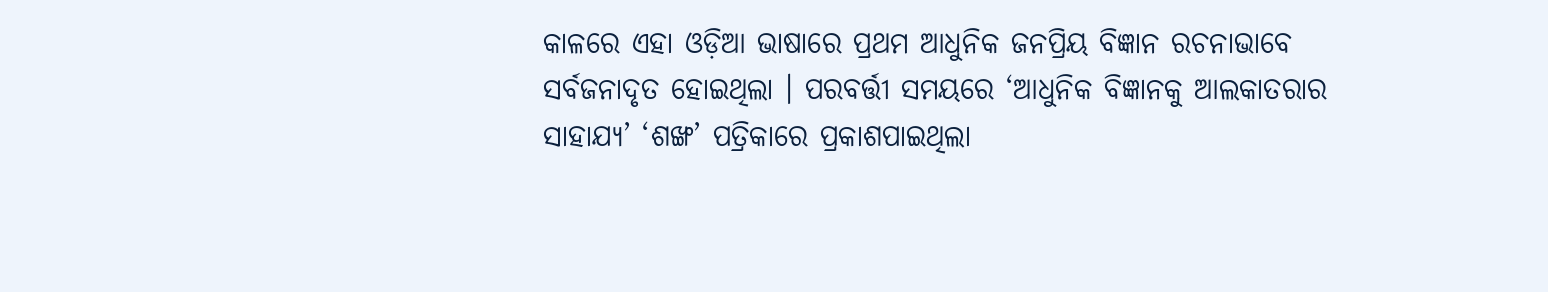କାଳରେ ଏହା ଓଡ଼ିଆ ଭାଷାରେ ପ୍ରଥମ ଆଧୁନିକ ଜନପ୍ରିୟ ବିଜ୍ଞାନ ରଚନାଭାବେ ସର୍ବଜନାଦୃତ ହୋଇଥିଲା । ପରବର୍ତ୍ତୀ ସମୟରେ ‘ଆଧୁନିକ ବିଜ୍ଞାନକୁ ଆଲକାତରାର ସାହାଯ୍ୟ’ ‘ଶଙ୍ଖ’ ପତ୍ରିକାରେ ପ୍ରକାଶପାଇଥିଲା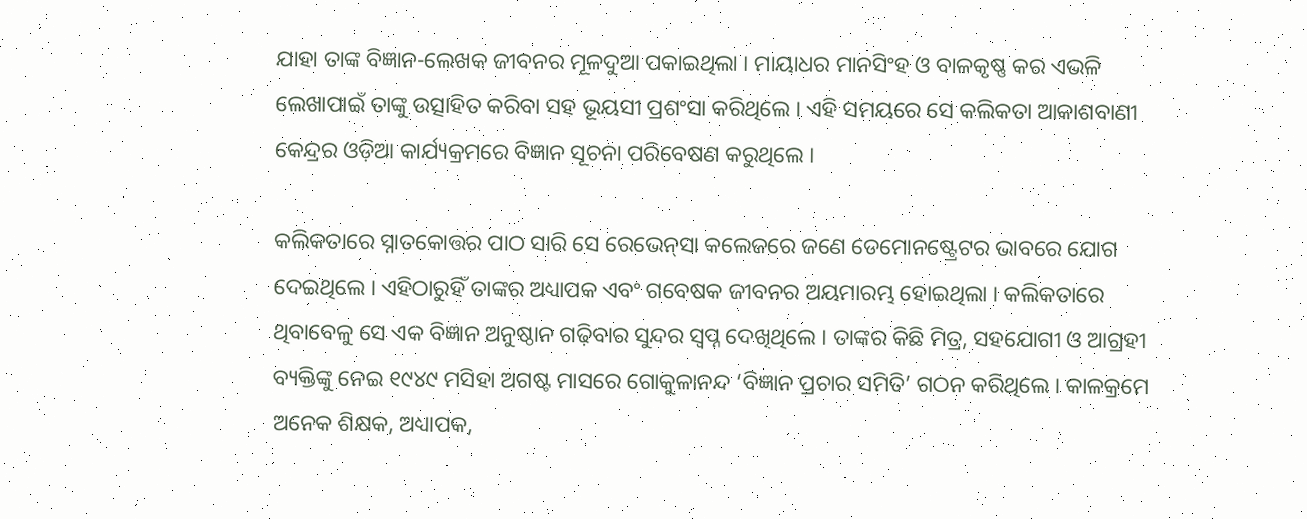ଯାହା ତାଙ୍କ ବିଜ୍ଞାନ-ଲେଖକ ଜୀବନର ମୂଳଦୁଆ ପକାଇଥିଲା । ମାୟାଧର ମାନସିଂହ ଓ ବାଳକୃଷ୍ଣ କର ଏଭଳି ଲେଖାପାଇଁ ତାଙ୍କୁ ଉତ୍ସାହିତ କରିବା ସହ ଭୂୟସୀ ପ୍ରଶଂସା କରିଥିଲେ । ଏହି ସମୟରେ ସେ କଲିକତା ଆକାଶବାଣୀ କେନ୍ଦ୍ରର ଓଡ଼ିଆ କାର୍ଯ୍ୟକ୍ରମରେ ବିଜ୍ଞାନ ସୂଚନା ପରିବେଷଣ କରୁଥିଲେ ।

କଲିକତାରେ ସ୍ନାତକୋତ୍ତର ପାଠ ସାରି ସେ ରେଭେନ୍‌ସା କଲେଜରେ ଜଣେ ଡେମୋନଷ୍ଟ୍ରେଟର ଭାବରେ ଯୋଗ ଦେଇଥିଲେ । ଏହିଠାରୁହିଁ ତାଙ୍କର ଅଧ୍ୟାପକ ଏବଂ ଗବେଷକ ଜୀବନର ଅୟମାରମ୍ଭ ହୋଇଥିଲା । କଲିକତାରେ ଥିବାବେଳୁ ସେ ଏକ ବିଜ୍ଞାନ ଅନୁଷ୍ଠାନ ଗଢ଼ିବାର ସୁନ୍ଦର ସ୍ଵପ୍ନ ଦେଖିଥିଲେ । ତାଙ୍କର କିଛି ମିତ୍ର, ସହଯୋଗୀ ଓ ଆଗ୍ରହୀ ବ୍ୟକ୍ତିଙ୍କୁ ନେଇ ୧୯୪୯ ମସିହା ଅଗଷ୍ଟ ମାସରେ ଗୋକୁଳାନନ୍ଦ ‘ବିଜ୍ଞାନ ପ୍ରଚାର ସମିତି’ ଗଠନ କରିଥିଲେ । କାଳକ୍ରମେ ଅନେକ ଶିକ୍ଷକ, ଅଧ୍ୟାପକ,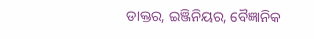ଡାକ୍ତର, ଇଞ୍ଜିନିୟର, ବୈଜ୍ଞାନିକ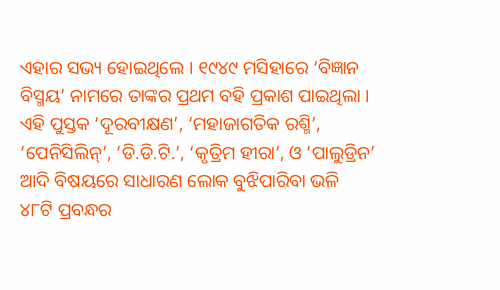ଏହାର ସଭ୍ୟ ହୋଇଥିଲେ । ୧୯୪୯ ମସିହାରେ ‘ବିଜ୍ଞାନ ବିସ୍ମୟ’ ନାମରେ ତାଙ୍କର ପ୍ରଥମ ବହି ପ୍ରକାଶ ପାଇଥିଲା । ଏହି ପୁସ୍ତକ ‘ଦୂରବୀକ୍ଷଣ’, ‘ମହାଜାଗତିକ ରଶ୍ମି’, ‘ପେନିସିଲିନ୍’, ‘ଡି.ଡି.ଟି.’, ‘କୃତ୍ରିମ ହୀରା’, ଓ ‘ପାଲୁଡ୍ରିନ’ ଆଦି ବିଷୟରେ ସାଧାରଣ ଲୋକ ବୁଝିପାରିବା ଭଳି ୪୮ଟି ପ୍ରବନ୍ଧର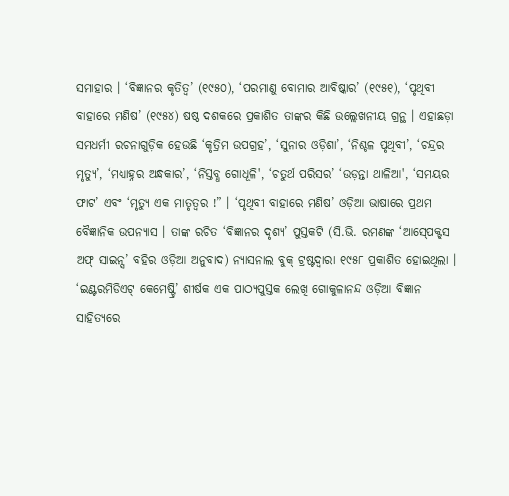ସମାହାର । ‘ବିଜ୍ଞାନର କୃତିତ୍ଵ’ (୧୯୫୦), ‘ପରମାଣୁ ବୋମାର ଆବିଷ୍କାର’ (୧୯୫୧), ‘ପୃଥିବୀ ବାହାରେ ମଣିଷ’ (୧୯୫୪) ଷଷ୍ଠ ଦଶକରେ ପ୍ରକାଶିତ ତାଙ୍କର କିଛି ଉଲ୍ଲେଖନୀୟ ଗ୍ରନ୍ଥ । ଏହାଛଡ଼ା ସମଧର୍ମୀ ରଚନାଗୁଡ଼ିକ ହେଉଛି ‘କୃତ୍ରିମ ଉପଗ୍ରହ’, ‘ସୁନାର ଓଡ଼ିଶା’, ‘ନିଶ୍ଚଳ ପୃଥିବୀ’, ‘ଚନ୍ଦ୍ରର ମୃତ୍ୟୁ’, ‘ମଧ୍ୟାହ୍ନର ଅନ୍ଧକାର’, ‘ନିସ୍ତବ୍ଧ ଗୋଧୂଳି', ‘ଚତୁର୍ଥ ପରିସର’ ‘ଉଡ଼ନ୍ତା ଥାଳିଆ', ‘ସମୟର ଫାଟ’ ଏବଂ ‘ମୃତ୍ୟୁ ଏକ ମାତୃତ୍ଵର !” । ‘ପୃଥିବୀ ବାହାରେ ମଣିଷ’ ଓଡ଼ିଆ ଭାଷାରେ ପ୍ରଥମ ବୈଜ୍ଞାନିକ ଉପନ୍ୟାସ । ତାଙ୍କ ରଚିତ ‘ବିଜ୍ଞାନର ଦୃଶ୍ୟ’ ପୁସ୍ତକଟି (ସି.ଭି. ରମଣଙ୍କ ‘ଆସ୍‍ପେକ୍ଟ୍‍ସ ଅଫ୍ ସାଇନ୍ସ’ ବହିର ଓଡ଼ିଆ ଅନୁବାଦ) ନ୍ୟାସନାଲ ବୁକ୍ ଟ୍ରଷ୍ଟଦ୍ଵାରା ୧୯୫୮ ପ୍ରକାଶିତ ହୋଇଥିଲା । ‘ଇଣ୍ଟରମିଡିଏଟ୍ କେମେଷ୍ଟ୍ରି’ ଶୀର୍ଷକ ଏକ ପାଠ୍ୟପୁସ୍ତକ ଲେଖି ଗୋକୁଳାନନ୍ଦ ଓଡ଼ିଆ ବିଜ୍ଞାନ ସାହିତ୍ୟରେ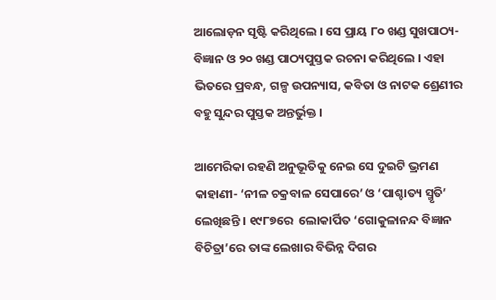ଆଲୋଡ଼ନ ସୃଷ୍ଟି କରିଥିଲେ । ସେ ପ୍ରାୟ ୮୦ ଖଣ୍ଡ ସୁଖପାଠ୍ୟ-ବିଜ୍ଞାନ ଓ ୨୦ ଖଣ୍ଡ ପାଠ୍ୟପୁସ୍ତକ ରଚନା କରିଥିଲେ । ଏହା ଭିତରେ ପ୍ରବନ୍ଧ, ଗଳ୍ପ ଉପନ୍ୟାସ, କବିତା ଓ ନାଟକ ଶ୍ରେଣୀର ବହୁ ସୁନ୍ଦର ପୁସ୍ତକ ଅନ୍ତର୍ଭୁକ୍ତ ।

ଆମେରିକା ରହଣି ଅନୁଭୂତିକୁ ନେଇ ସେ ଦୁଇଟି ଭ୍ରମଣ କାହାଣୀ- ‘ନୀଳ ଚକ୍ରବାଳ ସେପାରେ’ ଓ ‘ପାଶ୍ଚାତ୍ୟ ସ୍ମୃତି’ ଲେଖିଛନ୍ତି । ୧୯୮୭ରେ  ଲୋକାର୍ପିତ ‘ଗୋକୁଳାନନ୍ଦ ବିଜ୍ଞାନ ବିଚିତ୍ରା’ରେ ତାଙ୍କ ଲେଖାର ବିଭିନ୍ନ ଦିଗର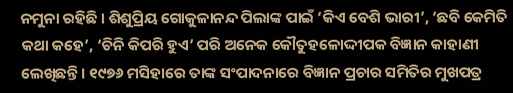ନମୁନା ରହିଛି । ଶିଶୁପ୍ରିୟ ଗୋକୁଳାନନ୍ଦ ପିଲାଙ୍କ ପାଇଁ ‘କିଏ ବେଶି ଭାରୀ’, ‘ଛବି କେମିତି କଥା କହେ’, ‘ଚିନି କିପରି ହୁଏ’ ପରି ଅନେକ କୌତୁହଳୋଦ୍ଦୀପକ ବିଜ୍ଞାନ କାହାଣୀ ଲେଖିଛନ୍ତି । ୧୯୭୬ ମସିହାରେ ତାଙ୍କ ସଂପାଦନାରେ ବିଜ୍ଞାନ ପ୍ରଚାର ସମିତିର ମୁଖପତ୍ର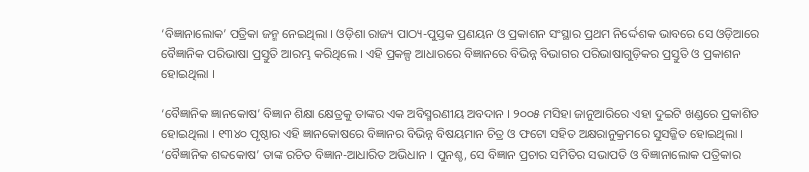‘ବିଜ୍ଞାନାଲୋକ’ ପତ୍ରିକା ଜନ୍ମ ନେଇଥିଲା । ଓଡ଼ିଶା ରାଜ୍ୟ ପାଠ୍ୟ-ପୁସ୍ତକ ପ୍ରଣୟନ ଓ ପ୍ରକାଶନ ସଂସ୍ଥାର ପ୍ରଥମ ନିର୍ଦ୍ଦେଶକ ଭାବରେ ସେ ଓଡ଼ିଆରେ ବୈଜ୍ଞାନିକ ପରିଭାଷା ପ୍ରସ୍ତୁତି ଆରମ୍ଭ କରିଥିଲେ । ଏହି ପ୍ରକଳ୍ପ ଆଧାରରେ ବିଜ୍ଞାନରେ ବିଭିନ୍ନ ବିଭାଗର ପରିଭାଷାଗୁଡ଼ିକର ପ୍ରସ୍ତୁତି ଓ ପ୍ରକାଶନ ହୋଇଥିଲା ।

‘ବୈଜ୍ଞାନିକ ଜ୍ଞାନକୋଷ’ ବିଜ୍ଞାନ ଶିକ୍ଷା କ୍ଷେତ୍ରକୁ ତାଙ୍କର ଏକ ଅବିସ୍ମରଣୀୟ ଅବଦାନ । ୨୦୦୫ ମସିହା ଜାନୁଆରିରେ ଏହା ଦୁଇଟି ଖଣ୍ଡରେ ପ୍ରକାଶିତ ହୋଇଥିଲା । ୧୩୪୦ ପୃଷ୍ଠାର ଏହି ଜ୍ଞାନକୋଷରେ ବିଜ୍ଞାନର ବିଭିନ୍ନ ବିଷୟମାନ ଚିତ୍ର ଓ ଫଟୋ ସହିତ ଅକ୍ଷରାନୁକ୍ରମରେ ସୁସଜ୍ଜିତ ହୋଇଥିଲା । ‘ବୈଜ୍ଞାନିକ ଶବ୍ଦକୋଷ’ ତାଙ୍କ ରଚିତ ବିଜ୍ଞାନ-ଆଧାରିତ ଅଭିଧାନ । ପୁନଶ୍ଚ, ସେ ବିଜ୍ଞାନ ପ୍ରଚାର ସମିତିର ସଭାପତି ଓ ବିଜ୍ଞାନାଲୋକ ପତ୍ରିକାର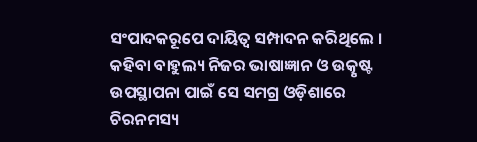ସଂପାଦକରୂପେ ଦାୟିତ୍ଵ ସମ୍ପାଦନ କରିଥିଲେ । କହିବା ବାହୁଲ୍ୟ ନିଜର ଭାଷାଜ୍ଞାନ ଓ ଉତ୍କୃଷ୍ଟ ଉପସ୍ଥାପନା ପାଇଁ ସେ ସମଗ୍ର ଓଡ଼ିଶାରେ ଚିରନମସ୍ୟ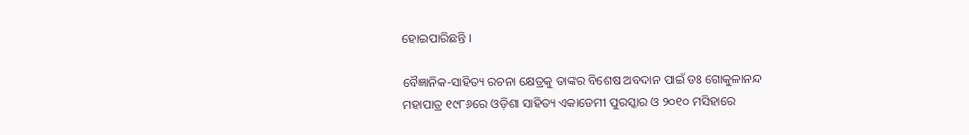ହୋଇପାରିଛନ୍ତି ।

ବୈଜ୍ଞାନିକ-ସାହିତ୍ୟ ରଚନା କ୍ଷେତ୍ରକୁ ତାଙ୍କର ବିଶେଷ ଅବଦାନ ପାଇଁ ଡଃ ଗୋକୁଳାନନ୍ଦ ମହାପାତ୍ର ୧୯୮୬ରେ ଓଡ଼ିଶା ସାହିତ୍ୟ ଏକାଡେମୀ ପୁରସ୍କାର ଓ ୨୦୧୦ ମସିହାରେ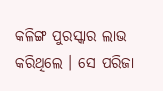କଳିଙ୍ଗ ପୁରସ୍କାର ଲାଭ କରିଥିଲେ । ସେ ପରିଜା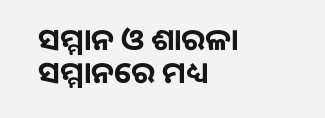ସମ୍ମାନ ଓ ଶାରଳା ସମ୍ମାନରେ ମଧ୍ୟ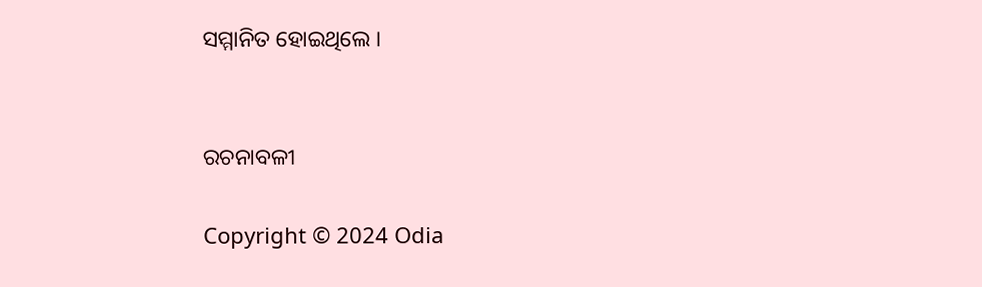ସମ୍ମାନିତ ହୋଇଥିଲେ ।


ରଚନାବଳୀ

Copyright © 2024 Odia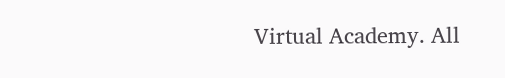Virtual Academy. All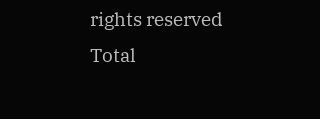rights reserved      Total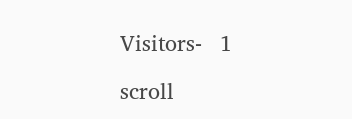Visitors-   1

scroll